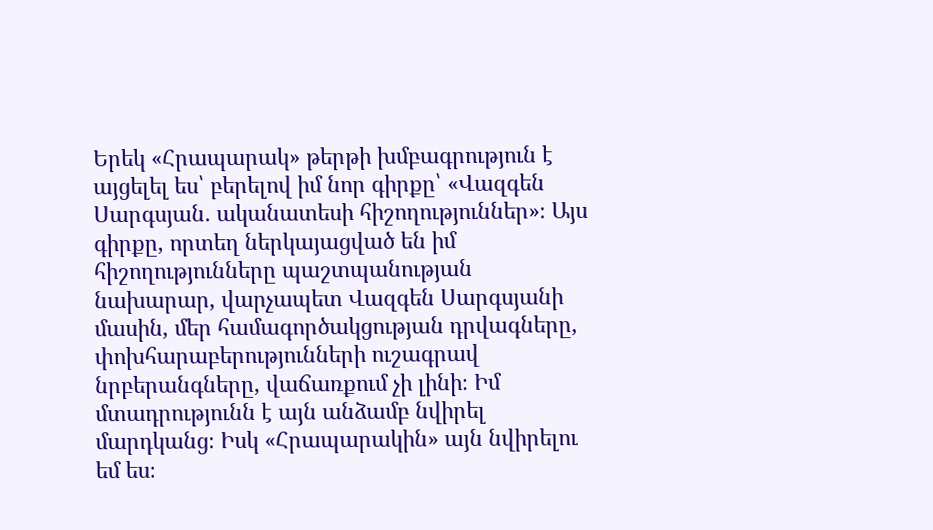Երեկ «Հրապարակ» թերթի խմբագրություն է այցելել ես՝ բերելով իմ նոր գիրքը՝ «Վազգեն Սարգսյան․ ականատեսի հիշողություններ»։ Այս գիրքը, որտեղ ներկայացված են իմ հիշողությունները պաշտպանության նախարար, վարչապետ Վազգեն Սարգսյանի մասին, մեր համագործակցության դրվագները, փոխհարաբերությունների ուշագրավ նրբերանգները, վաճառքում չի լինի։ Իմ մտադրությունն է այն անձամբ նվիրել մարդկանց։ Իսկ «Հրապարակին» այն նվիրելու եմ ես։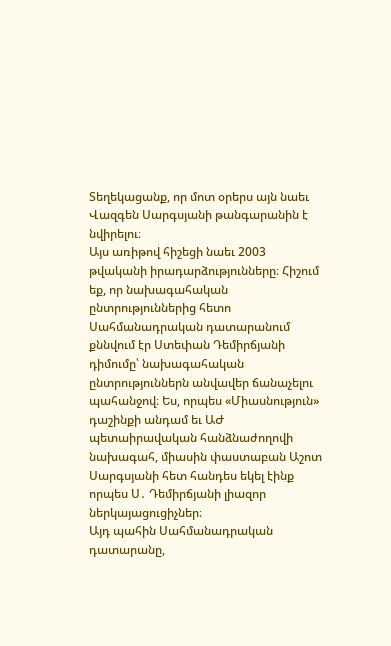Տեղեկացանք, որ մոտ օրերս այն նաեւ Վազգեն Սարգսյանի թանգարանին է նվիրելու։
Այս առիթով հիշեցի նաեւ 2003 թվականի իրադարձությունները։ Հիշում եք, որ նախագահական ընտրություններից հետո Սահմանադրական դատարանում քննվում էր Ստեփան Դեմիրճյանի դիմումը՝ նախագահական ընտրություններն անվավեր ճանաչելու պահանջով։ Ես, որպես «Միասնություն» դաշինքի անդամ եւ ԱԺ պետաիրավական հանձնաժողովի նախագահ, միասին փաստաբան Աշոտ Սարգսյանի հետ հանդես եկել էինք որպես Ս․ Դեմիրճյանի լիազոր ներկայացուցիչներ։
Այդ պահին Սահմանադրական դատարանը,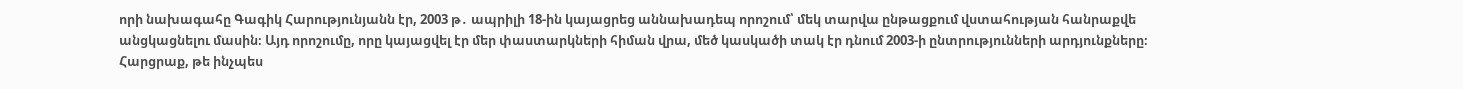որի նախագահը Գագիկ Հարությունյանն էր, 2003 թ․ ապրիլի 18-ին կայացրեց աննախադեպ որոշում՝ մեկ տարվա ընթացքում վստահության հանրաքվե անցկացնելու մասին։ Այդ որոշումը, որը կայացվել էր մեր փաստարկների հիման վրա, մեծ կասկածի տակ էր դնում 2003-ի ընտրությունների արդյունքները։
Հարցրաք, թե ինչպես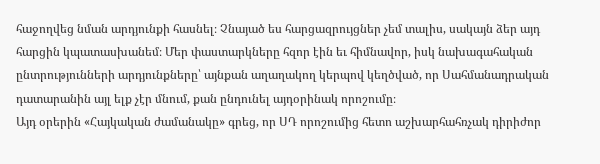հաջողվեց նման արդյունքի հասնել։ Չնայած ես հարցազրույցներ չեմ տալիս, սակայն ձեր այդ հարցին կպատասխանեմ։ Մեր փաստարկները հզոր էին եւ հիմնավոր, իսկ նախագահական ընտրությունների արդյունքները՝ այնքան աղաղակող կերպով կեղծված, որ Սահմանադրական դատարանին այլ ելք չէր մնում, քան ընդունել այդօրինակ որոշումը։
Այդ օրերին «Հայկական ժամանակը» գրեց, որ ՍԴ որոշումից հետո աշխարհահռչակ դիրիժոր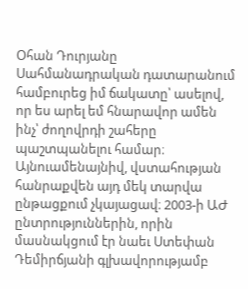Օհան Դուրյանը Սահմանադրական դատարանում համբուրեց իմ ճակատը՝ ասելով, որ ես արել եմ հնարավոր ամեն ինչ՝ ժողովրդի շահերը պաշտպանելու համար։
Այնուամենայնիվ, վստահության հանրաքվեն այդ մեկ տարվա ընթացքում չկայացավ։ 2003-ի ԱԺ ընտրություններին, որին մասնակցում էր նաեւ Ստեփան Դեմիրճյանի գլխավորությամբ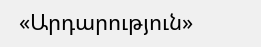«Արդարություն»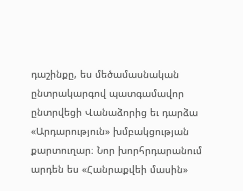դաշինքը, ես մեծամասնական ընտրակարգով պատգամավոր ընտրվեցի Վանաձորից եւ դարձա «Արդարություն» խմբակցության քարտուղար։ Նոր խորհրդարանում արդեն ես «Հանրաքվեի մասին»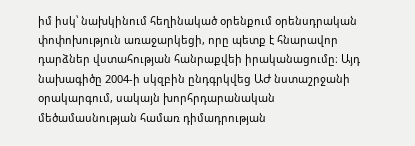իմ իսկ՝ նախկինում հեղինակած օրենքում օրենսդրական փոփոխություն առաջարկեցի, որը պետք է հնարավոր դարձներ վստահության հանրաքվեի իրականացումը։ Այդ նախագիծը 2004-ի սկզբին ընդգրկվեց ԱԺ նստաշրջանի օրակարգում, սակայն խորհրդարանական մեծամասնության համառ դիմադրության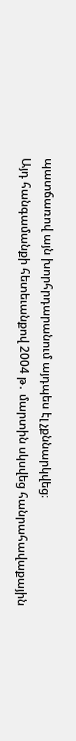պատճառով այն խորհրդարանում այդպես էլ չքննարկվեց։
Այդ հանգամանքի հետեւանքով 2004 թ․ մարտին սկսվեց հանրահավաքային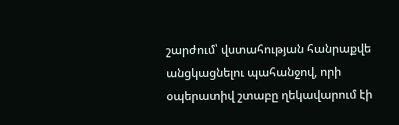շարժում՝ վստահության հանրաքվե անցկացնելու պահանջով, որի օպերատիվ շտաբը ղեկավարում էի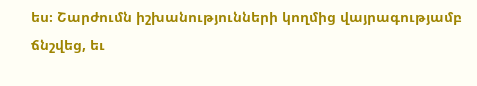ես։ Շարժումն իշխանությունների կողմից վայրագությամբ ճնշվեց, եւ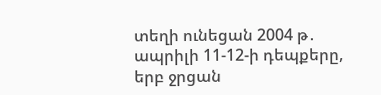տեղի ունեցան 2004 թ․ ապրիլի 11-12-ի դեպքերը, երբ ջրցան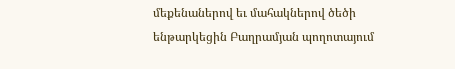մեքենաներով եւ մահակներով ծեծի ենթարկեցին Բաղրամյան պողոտայում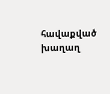հավաքված խաղաղ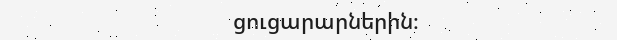ցուցարարներին։